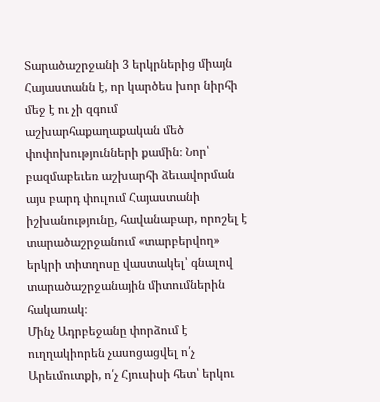Տարածաշրջանի 3 երկրներից միայն Հայաստանն է, որ կարծես խոր նիրհի մեջ է ու չի զգում աշխարհաքաղաքական մեծ փոփոխությունների քամին։ Նոր՝ բազմաբեւեռ աշխարհի ձեւավորման այս բարդ փուլում Հայաստանի իշխանությունը, հավանաբար, որոշել է տարածաշրջանում «տարբերվող» երկրի տիտղոսը վաստակել՝ գնալով տարածաշրջանային միտումներին հակառակ։
Մինչ Ադրբեջանը փորձում է ուղղակիորեն չասոցացվել ո՛չ Արեւմուտքի, ո՛չ Հյուսիսի հետ՝ երկու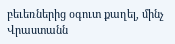բեւեռներից օգուտ քաղել, մինչ Վրաստանն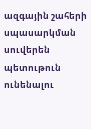ազգային շահերի սպասարկման սուվերեն պետութուն ունենալու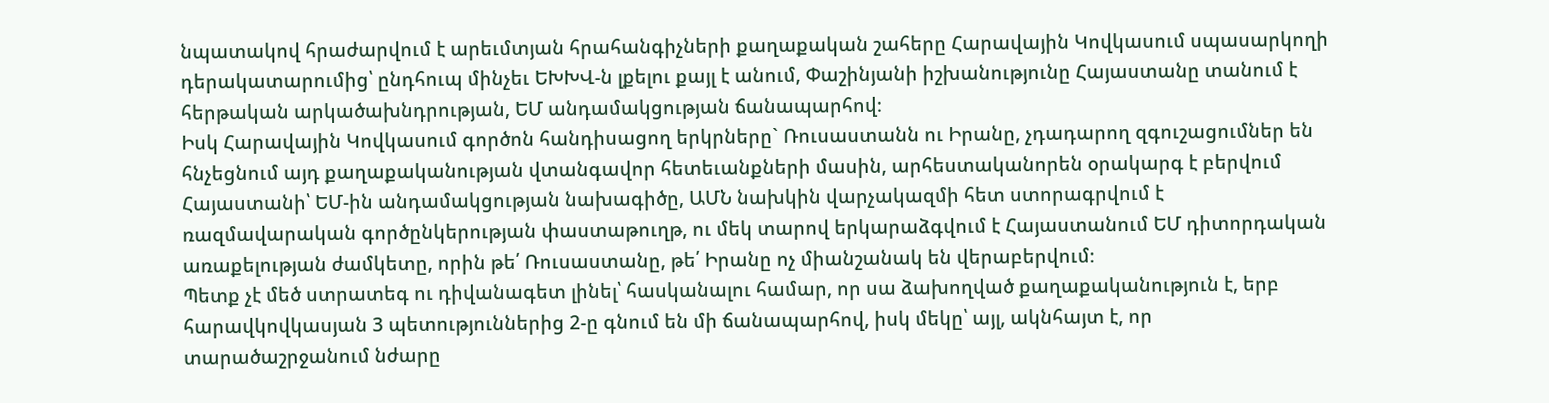նպատակով հրաժարվում է արեւմտյան հրահանգիչների քաղաքական շահերը Հարավային Կովկասում սպասարկողի դերակատարումից՝ ընդհուպ մինչեւ ԵԽԽՎ-ն լքելու քայլ է անում, Փաշինյանի իշխանությունը Հայաստանը տանում է հերթական արկածախնդրության, ԵՄ անդամակցության ճանապարհով։
Իսկ Հարավային Կովկասում գործոն հանդիսացող երկրները` Ռուսաստանն ու Իրանը, չդադարող զգուշացումներ են հնչեցնում այդ քաղաքականության վտանգավոր հետեւանքների մասին, արհեստականորեն օրակարգ է բերվում Հայաստանի՝ ԵՄ-ին անդամակցության նախագիծը, ԱՄՆ նախկին վարչակազմի հետ ստորագրվում է ռազմավարական գործընկերության փաստաթուղթ, ու մեկ տարով երկարաձգվում է Հայաստանում ԵՄ դիտորդական առաքելության ժամկետը, որին թե՛ Ռուսաստանը, թե՛ Իրանը ոչ միանշանակ են վերաբերվում։
Պետք չէ մեծ ստրատեգ ու դիվանագետ լինել՝ հասկանալու համար, որ սա ձախողված քաղաքականություն է, երբ հարավկովկասյան 3 պետություններից 2-ը գնում են մի ճանապարհով, իսկ մեկը՝ այլ, ակնհայտ է, որ տարածաշրջանում նժարը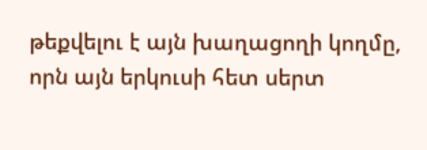թեքվելու է այն խաղացողի կողմը, որն այն երկուսի հետ սերտ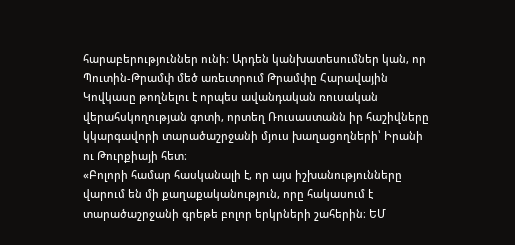հարաբերություններ ունի։ Արդեն կանխատեսումներ կան, որ Պուտին-Թրամփ մեծ առեւտրում Թրամփը Հարավային Կովկասը թողնելու է որպես ավանդական ռուսական վերահսկողության գոտի, որտեղ Ռուսաստանն իր հաշիվները կկարգավորի տարածաշրջանի մյուս խաղացողների՝ Իրանի ու Թուրքիայի հետ։
«Բոլորի համար հասկանալի է, որ այս իշխանությունները վարում են մի քաղաքականություն, որը հակասում է տարածաշրջանի գրեթե բոլոր երկրների շահերին։ ԵՄ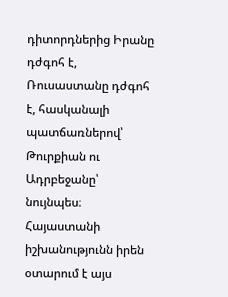դիտորդներից Իրանը դժգոհ է, Ռուսաստանը դժգոհ է, հասկանալի պատճառներով՝ Թուրքիան ու Ադրբեջանը՝ նույնպես։ Հայաստանի իշխանությունն իրեն օտարում է այս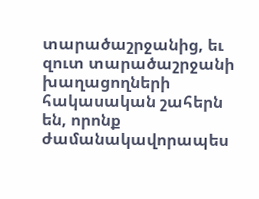տարածաշրջանից, եւ զուտ տարածաշրջանի խաղացողների հակասական շահերն են, որոնք ժամանակավորապես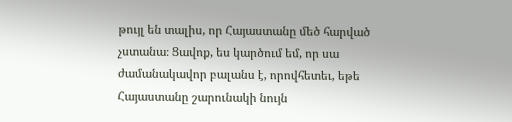թույլ են տալիս, որ Հայաստանը մեծ հարված չստանա։ Ցավոք, ես կարծում եմ, որ սա ժամանակավոր բալանս է, որովհետեւ, եթե Հայաստանը շարունակի նույն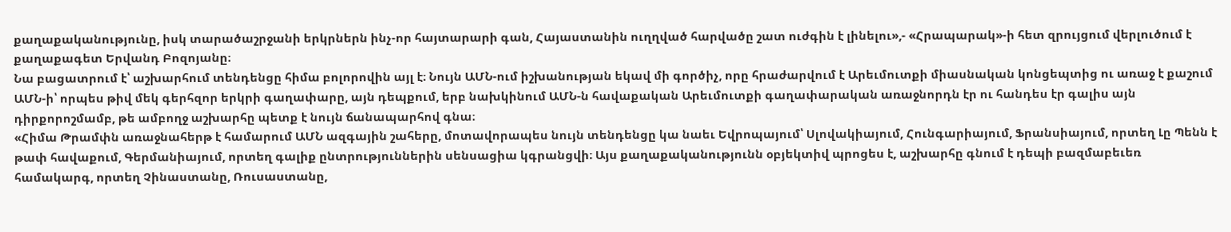քաղաքականությունը, իսկ տարածաշրջանի երկրներն ինչ-որ հայտարարի գան, Հայաստանին ուղղված հարվածը շատ ուժգին է լինելու»,- «Հրապարակ»-ի հետ զրույցում վերլուծում է քաղաքագետ Երվանդ Բոզոյանը։
Նա բացատրում է՝ աշխարհում տենդենցը հիմա բոլորովին այլ է։ Նույն ԱՄՆ-ում իշխանության եկավ մի գործիչ, որը հրաժարվում է Արեւմուտքի միասնական կոնցեպտից ու առաջ է քաշում ԱՄՆ-ի՝ որպես թիվ մեկ գերհզոր երկրի գաղափարը, այն դեպքում, երբ նախկինում ԱՄՆ-ն հավաքական Արեւմուտքի գաղափարական առաջնորդն էր ու հանդես էր գալիս այն դիրքորոշմամբ, թե ամբողջ աշխարհը պետք է նույն ճանապարհով գնա։
«Հիմա Թրամփն առաջնահերթ է համարում ԱՄՆ ազգային շահերը, մոտավորապես նույն տենդենցը կա նաեւ Եվրոպայում՝ Սլովակիայում, Հունգարիայում, Ֆրանսիայում, որտեղ Լը Պենն է թափ հավաքում, Գերմանիայում, որտեղ գալիք ընտրություններին սենսացիա կգրանցվի։ Այս քաղաքականությունն օբյեկտիվ պրոցես է, աշխարհը գնում է դեպի բազմաբեւեռ համակարգ, որտեղ Չինաստանը, Ռուսաստանը,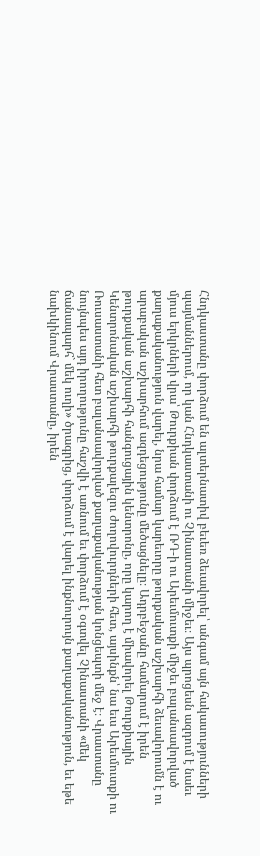Հնդկաստանը փորձում են ալտերնատիվ բեւեռ ձեւավորել՝ անգամ այն հակասությունների պայմաններում, որ կան Հնդկաստանի ու Չինաստանի միջեւ։ Այս պրոցեսն ազդում է նաեւ մյուս երկրների վրա՝ Թուրքիան փորձում է ՌԴ-ի ու Արեւմուտքի միջեւ բալանսավորված քաղաքականություն վարել, նրա համար կարեւորը թուրքական աշխարհի ձեւավորումն է ու արաբական աշխարհում ազդեցությունը մեծացնելը։ Ադրբեջանը համարում է իրեն թուրքական աշխարհի հանգուցային կենտրոնը, որը կարող է միավորել Թուրքիային Կենտրոնական աշխարհի թուրքալեզու ժողովուրդների հետ, այսինքն՝ նա եւս Արեւմուտքի ու Ռուսաստանի հետ բալանսավորված քաղաքականության կոնցեպտի մեջ է։ Վրաստանը նույնպես այդ իրողությունը հաշվի է առնում եւ փորձում է օգտվել Չինաստանի «մեկ ճանապարհ` մեկ ուղի» ծրագրից, փորձում է վարել ինքնուրույն քաղաքականություն, եւ եթե նախկինում Վրաստանը, իրեն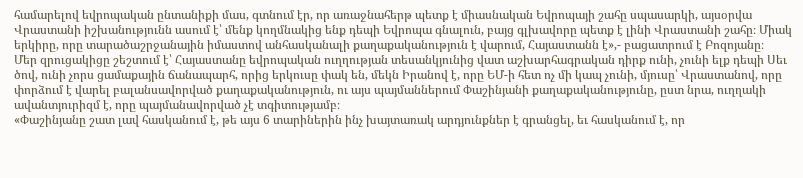համարելով եվրոպական ընտանիքի մաս, գտնում էր, որ առաջնահերթ պետք է միասնական Եվրոպայի շահը սպասարկի, այսօրվա Վրաստանի իշխանությունն ասում է՝ մենք կողմնակից ենք դեպի Եվրոպա գնալուն, բայց գլխավորը պետք է լինի Վրաստանի շահը։ Միակ երկիրը, որը տարածաշրջանային իմաստով անհասկանալի քաղաքականություն է վարում, Հայաստանն է»,- բացատրում է Բոզոյանը։
Մեր զրուցակիցը շեշտում է՝ Հայաստանը եվրոպական ուղղության տեսանկյունից վատ աշխարհագրական դիրք ունի, չունի ելք դեպի Սեւ ծով, ունի չորս ցամաքային ճանապարհ, որից երկուսը փակ են, մեկն Իրանով է, որը ԵՄ-ի հետ ոչ մի կապ չունի, մյուսը՝ Վրաստանով, որը փորձում է վարել բալանսավորված քաղաքականություն, ու այս պայմաններում Փաշինյանի քաղաքականությունը, ըստ նրա, ուղղակի ավանտյուրիզմ է, որը պայմանավորված չէ տգիտությամբ։
«Փաշինյանը շատ լավ հասկանում է, թե այս 6 տարիներին ինչ խայտառակ արդյունքներ է գրանցել, եւ հասկանում է, որ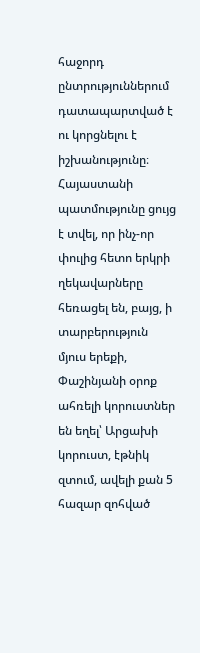հաջորդ ընտրություններում դատապարտված է ու կորցնելու է իշխանությունը։ Հայաստանի պատմությունը ցույց է տվել, որ ինչ-որ փուլից հետո երկրի ղեկավարները հեռացել են, բայց, ի տարբերություն մյուս երեքի, Փաշինյանի օրոք ահռելի կորուստներ են եղել՝ Արցախի կորուստ, էթնիկ զտում, ավելի քան 5 հազար զոհված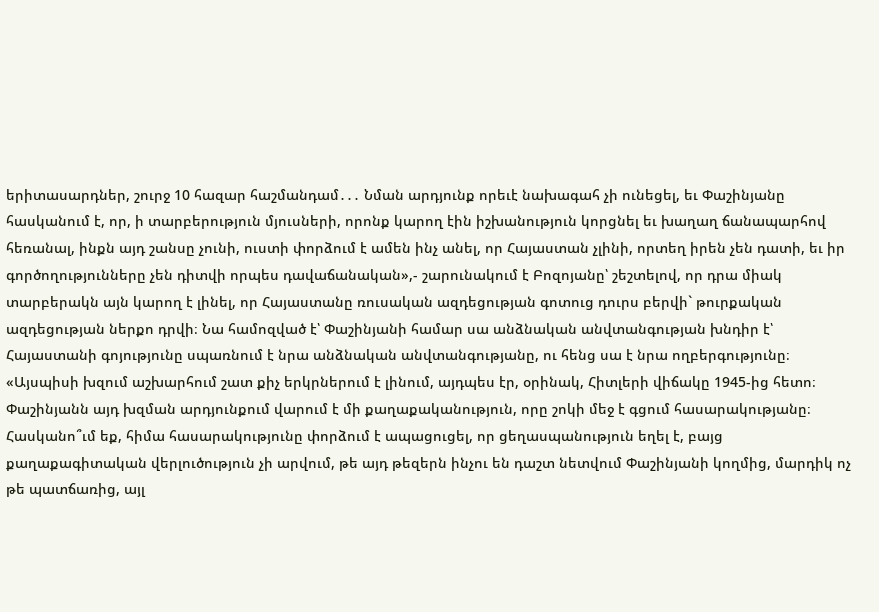երիտասարդներ, շուրջ 10 հազար հաշմանդամ․․․ Նման արդյունք որեւէ նախագահ չի ունեցել, եւ Փաշինյանը հասկանում է, որ, ի տարբերություն մյուսների, որոնք կարող էին իշխանություն կորցնել եւ խաղաղ ճանապարհով հեռանալ, ինքն այդ շանսը չունի, ուստի փորձում է ամեն ինչ անել, որ Հայաստան չլինի, որտեղ իրեն չեն դատի, եւ իր գործողությունները չեն դիտվի որպես դավաճանական»,- շարունակում է Բոզոյանը՝ շեշտելով, որ դրա միակ տարբերակն այն կարող է լինել, որ Հայաստանը ռուսական ազդեցության գոտուց դուրս բերվի` թուրքական ազդեցության ներքո դրվի։ Նա համոզված է՝ Փաշինյանի համար սա անձնական անվտանգության խնդիր է՝ Հայաստանի գոյությունը սպառնում է նրա անձնական անվտանգությանը, ու հենց սա է նրա ողբերգությունը։
«Այսպիսի խզում աշխարհում շատ քիչ երկրներում է լինում, այդպես էր, օրինակ, Հիտլերի վիճակը 1945-ից հետո։ Փաշինյանն այդ խզման արդյունքում վարում է մի քաղաքականություն, որը շոկի մեջ է գցում հասարակությանը։ Հասկանո՞ւմ եք, հիմա հասարակությունը փորձում է ապացուցել, որ ցեղասպանություն եղել է, բայց քաղաքագիտական վերլուծություն չի արվում, թե այդ թեզերն ինչու են դաշտ նետվում Փաշինյանի կողմից, մարդիկ ոչ թե պատճառից, այլ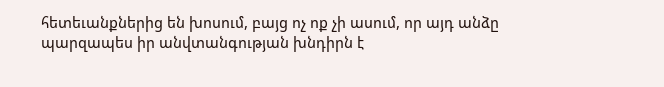հետեւանքներից են խոսում, բայց ոչ ոք չի ասում, որ այդ անձը պարզապես իր անվտանգության խնդիրն է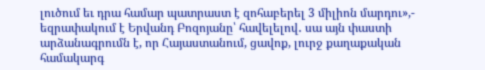լուծում եւ դրա համար պատրաստ է զոհաբերել 3 միլիոն մարդու»,- եզրափակում է Երվանդ Բոզոյանը՝ հավելելով․ սա այն փաստի արձանագրումն է, որ Հայաստանում, ցավոք, լուրջ քաղաքական համակարգ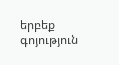երբեք գոյություն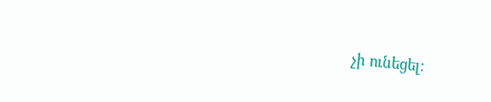չի ունեցել։